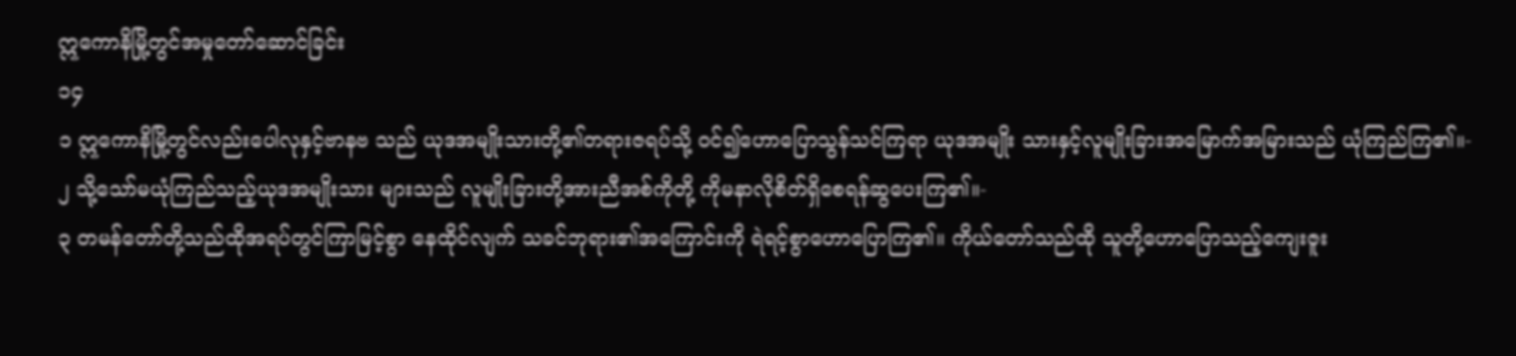ဣကောနိမြို့တွင်အမှုတော်ဆောင်ခြင်း
၁၄
၁ ဣကောနိမြို့တွင်လည်းပေါလုနှင့်ဗာနဗ သည် ယုဒအမျိုးသားတို့၏တရားဇရပ်သို့ ဝင်၍ဟောပြောသွန်သင်ကြရာ ယုဒအမျိုး သားနှင့်လူမျိုးခြားအမြောက်အမြားသည် ယုံကြည်ကြ၏။-
၂ သို့သော်မယုံကြည်သည့်ယုဒအမျိုးသား များသည် လူမျိုးခြားတို့အားညီအစ်ကိုတို့ ကိုမနာလိုစိတ်ရှိစေရန်ဆွပေးကြ၏။-
၃ တမန်တော်တို့သည်ထိုအရပ်တွင်ကြာမြင့်စွာ နေထိုင်လျက် သခင်ဘုရား၏အကြောင်းကို ရဲရင့်စွာဟောပြောကြ၏။ ကိုယ်တော်သည်ထို သူတို့ဟောပြောသည့်ကျေးဇူး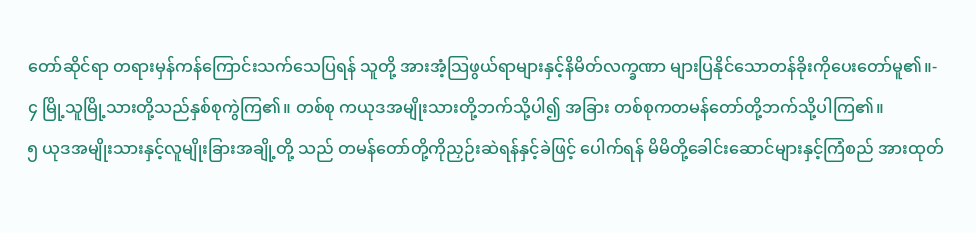တော်ဆိုင်ရာ တရားမှန်ကန်ကြောင်းသက်သေပြရန် သူတို့ အားအံ့သြဖွယ်ရာများနှင့်နိမိတ်လက္ခဏာ များပြနိုင်သောတန်ခိုးကိုပေးတော်မူ၏။-
၄ မြို့သူမြို့သားတို့သည်နှစ်စုကွဲကြ၏။ တစ်စု ကယုဒအမျိုးသားတို့ဘက်သို့ပါ၍ အခြား တစ်စုကတမန်တော်တို့ဘက်သို့ပါကြ၏။
၅ ယုဒအမျိုးသားနှင့်လူမျိုးခြားအချို့တို့ သည် တမန်တော်တို့ကိုညှဉ်းဆဲရန်နှင့်ခဲဖြင့် ပေါက်ရန် မိမိတို့ခေါင်းဆောင်များနှင့်ကြံစည် အားထုတ်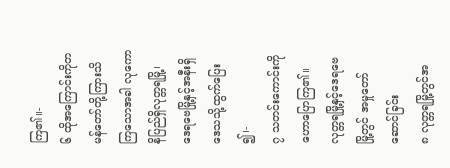ကြ၏။-
၆ ထိုအကြောင်းကိုတမန်တော်တို့ကြားသိ ကြသောအခါ လုကောနိပြည်ရှိလုတ္တရမြို့၊ ဒေရဗေမြို့နှင့်အနီးရှိဒေသသို့ထွက်ပြေး ၍၊-
၇ သတင်းကောင်းကိုဟောပြောကြ၏။
လုတ္တရမြို့နှင့်ဒေရဗေမြို့တွင် အမှုတော်ဆောင်ခြင်း
၈ လုတ္တရမြို့တွင်အ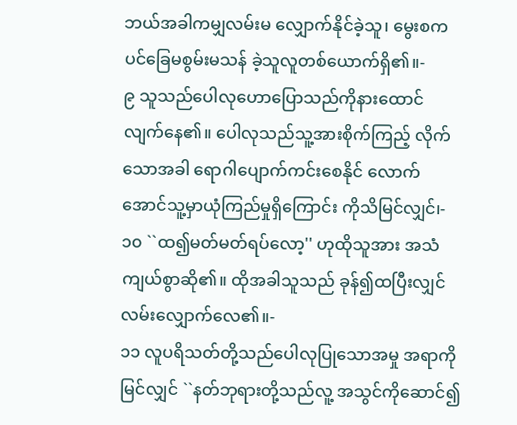ဘယ်အခါကမျှလမ်းမ လျှောက်နိုင်ခဲ့သူ၊ မွေးစကပင်ခြေမစွမ်းမသန် ခဲ့သူလူတစ်ယောက်ရှိ၏။-
၉ သူသည်ပေါလုဟောပြောသည်ကိုနားထောင် လျက်နေ၏။ ပေါလုသည်သူ့အားစိုက်ကြည့် လိုက်သောအခါ ရောဂါပျောက်ကင်းစေနိုင် လောက်အောင်သူ့မှာယုံကြည်မှုရှိကြောင်း ကိုသိမြင်လျှင်၊-
၁၀ ``ထ၍မတ်မတ်ရပ်လော့'' ဟုထိုသူအား အသံကျယ်စွာဆို၏။ ထိုအခါသူသည် ခုန်၍ထပြီးလျှင်လမ်းလျှောက်လေ၏။-
၁၁ လူပရိသတ်တို့သည်ပေါလုပြုသောအမှု အရာကိုမြင်လျှင် ``နတ်ဘုရားတို့သည်လူ့ အသွင်ကိုဆောင်၍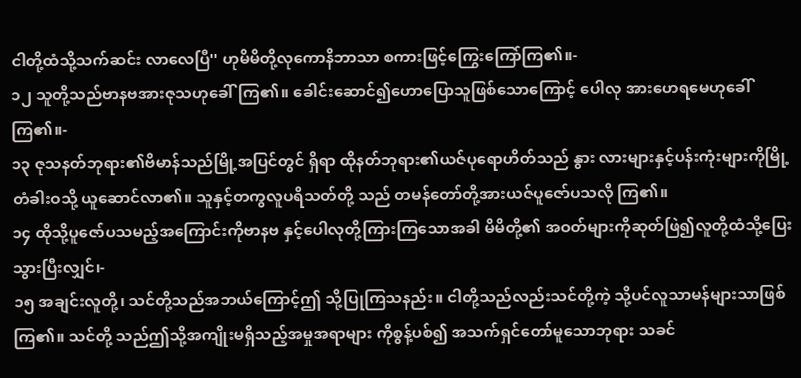ငါတို့ထံသို့သက်ဆင်း လာလေပြီ'' ဟုမိမိတို့လုကောနိဘာသာ စကားဖြင့်ကြွေးကြော်ကြ၏။-
၁၂ သူတို့သည်ဗာနဗအားဇုသဟုခေါ်ကြ၏။ ခေါင်းဆောင်၍ဟောပြောသူဖြစ်သောကြောင့် ပေါလု အားဟေရမေဟုခေါ်ကြ၏။-
၁၃ ဇုသနတ်ဘုရား၏ဗိမာန်သည်မြို့အပြင်တွင် ရှိရာ ထိုနတ်ဘုရား၏ယဇ်ပုရောဟိတ်သည် နွား လားများနှင့်ပန်းကုံးများကိုမြို့တံခါးဝသို့ ယူဆောင်လာ၏။ သူနှင့်တကွလူပရိသတ်တို့ သည် တမန်တော်တို့အားယဇ်ပူဇော်ပသလို ကြ၏။
၁၄ ထိုသို့ပူဇော်ပသမည့်အကြောင်းကိုဗာနဗ နှင့်ပေါလုတို့ကြားကြသောအခါ မိမိတို့၏ အဝတ်များကိုဆုတ်ဖြဲ၍လူတို့ထံသို့ပြေး သွားပြီးလျှင်၊-
၁၅ အချင်းလူတို့၊ သင်တို့သည်အဘယ်ကြောင့်ဤ သို့ပြုကြသနည်း။ ငါတို့သည်လည်းသင်တို့ကဲ့ သို့ပင်လူသာမန်များသာဖြစ်ကြ၏။ သင်တို့ သည်ဤသို့အကျိုးမရှိသည့်အမှုအရာများ ကိုစွန့်ပစ်၍ အသက်ရှင်တော်မူသောဘုရား သခင်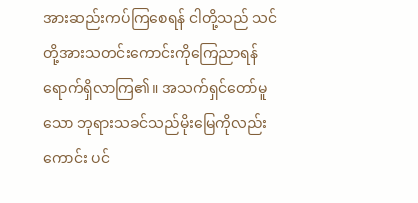အားဆည်းကပ်ကြစေရန် ငါတို့သည် သင်တို့အားသတင်းကောင်းကိုကြေညာရန် ရောက်ရှိလာကြ၏။ အသက်ရှင်တော်မူသော ဘုရားသခင်သည်မိုးမြေကိုလည်းကောင်း ပင်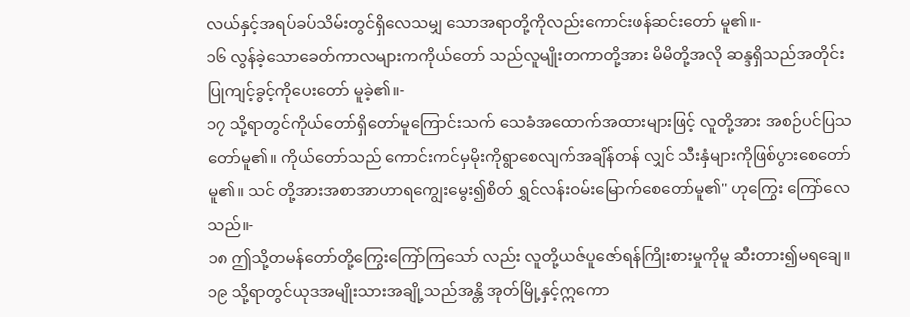လယ်နှင့်အရပ်ခပ်သိမ်းတွင်ရှိလေသမျှ သောအရာတို့ကိုလည်းကောင်းဖန်ဆင်းတော် မူ၏။-
၁၆ လွန်ခဲ့သောခေတ်ကာလများကကိုယ်တော် သည်လူမျိုးတကာတို့အား မိမိတို့အလို ဆန္ဒရှိသည်အတိုင်းပြုကျင့်ခွင့်ကိုပေးတော် မူခဲ့၏။-
၁၇ သို့ရာတွင်ကိုယ်တော်ရှိတော်မူကြောင်းသက် သေခံအထောက်အထားများဖြင့် လူတို့အား အစဉ်ပင်ပြသတော်မူ၏။ ကိုယ်တော်သည် ကောင်းကင်မှမိုးကိုရွာစေလျက်အချိန်တန် လျှင် သီးနှံများကိုဖြစ်ပွားစေတော်မူ၏။ သင် တို့အားအစာအာဟာရကျွေးမွေး၍စိတ် ရွှင်လန်းဝမ်းမြောက်စေတော်မူ၏'' ဟုကြွေး ကြော်လေသည်။-
၁၈ ဤသို့တမန်တော်တို့ကြွေးကြော်ကြသော် လည်း လူတို့ယဇ်ပူဇော်ရန်ကြိုးစားမှုကိုမူ ဆီးတား၍မရချေ။
၁၉ သို့ရာတွင်ယုဒအမျိုးသားအချို့သည်အန္တိ အုတ်မြို့နှင့်ဣကော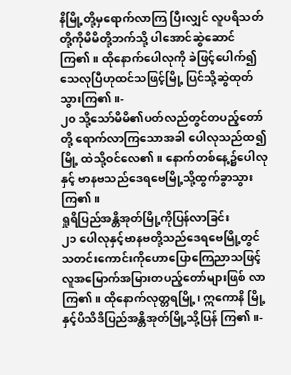နိမြို့တို့မှရောက်လာကြ ပြီးလျှင် လူပရိသတ်တို့ကိုမိမိတို့ဘက်သို့ ပါအောင်ဆွဲဆောင်ကြ၏။ ထိုနောက်ပေါလုကို ခဲဖြင့်ပေါက်၍ သေလုပြီဟုထင်သဖြင့်မြို့ ပြင်သို့ဆွဲထုတ်သွားကြ၏။-
၂၀ သို့သော်မိမိ၏ပတ်လည်တွင်တပည့်တော်တို့ ရောက်လာကြသောအခါ ပေါလုသည်ထ၍မြို့ ထဲသို့ဝင်လေ၏။ နောက်တစ်နေ့၌ပေါလုနှင့် ဗာနဗသည်ဒေရဗေမြို့သို့ထွက်ခွာသွား ကြ၏။
ရှုရိပြည်အန္တိအုတ်မြို့ကိုပြန်လာခြင်း
၂၁ ပေါလုနှင့်ဗာနဗတို့သည်ဒေရဗေမြို့တွင် သတင်းကောင်းကိုဟောပြောကြေညာသဖြင့် လူအမြောက်အမြားတပည့်တော်များဖြစ် လာကြ၏။ ထိုနောက်လုတ္တရမြို့၊ ဣကောနိ မြို့နှင့်ပိသိဒိပြည်အန္တိအုတ်မြို့သို့ပြန် ကြ၏။-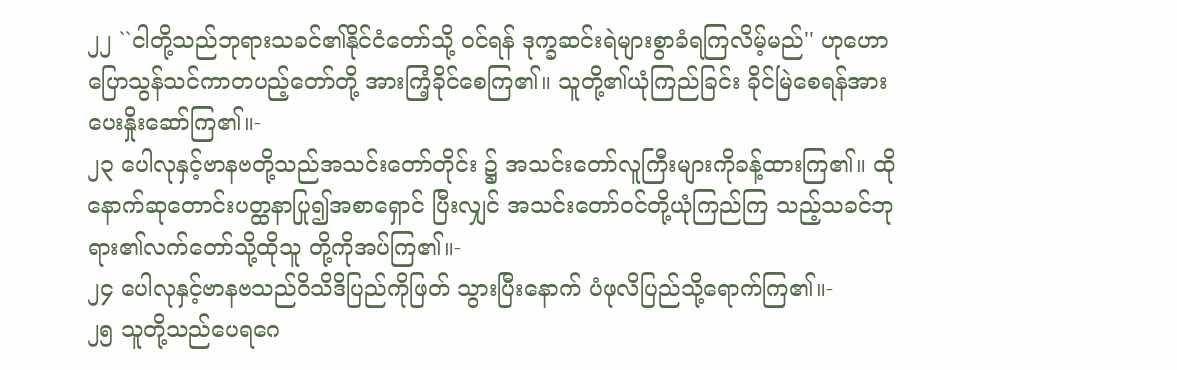၂၂ ``ငါတို့သည်ဘုရားသခင်၏နိုင်ငံတော်သို့ ဝင်ရန် ဒုက္ခဆင်းရဲများစွာခံရကြလိမ့်မည်'' ဟုဟောပြောသွန်သင်ကာတပည့်တော်တို့ အားကြံ့ခိုင်စေကြ၏။ သူတို့၏ယုံကြည်ခြင်း ခိုင်မြဲစေရန်အားပေးနှိုးဆော်ကြ၏။-
၂၃ ပေါလုနှင့်ဗာနဗတို့သည်အသင်းတော်တိုင်း ၌ အသင်းတော်လူကြီးများကိုခန့်ထားကြ၏။ ထိုနောက်ဆုတောင်းပတ္ထနာပြု၍အစာရှောင် ပြီးလျှင် အသင်းတော်ဝင်တို့ယုံကြည်ကြ သည့်သခင်ဘုရား၏လက်တော်သို့ထိုသူ တို့ကိုအပ်ကြ၏။-
၂၄ ပေါလုနှင့်ဗာနဗသည်ဝိသိဒိပြည်ကိုဖြတ် သွားပြီးနောက် ပံဖုလိပြည်သို့ရောက်ကြ၏။-
၂၅ သူတို့သည်ပေရဂေ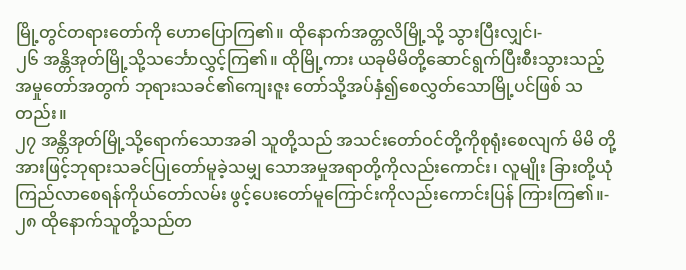မြို့တွင်တရားတော်ကို ဟောပြောကြ၏။ ထိုနောက်အတ္တလိမြို့သို့ သွားပြီးလျှင်၊-
၂၆ အန္တိအုတ်မြို့သို့သင်္ဘောလွှင့်ကြ၏။ ထိုမြို့ကား ယခုမိမိတို့ဆောင်ရွက်ပြီးစီးသွားသည့် အမှုတော်အတွက် ဘုရားသခင်၏ကျေးဇူး တော်သို့အပ်နှံ၍စေလွှတ်သောမြို့ပင်ဖြစ် သတည်း။
၂၇ အန္တိအုတ်မြို့သို့ရောက်သောအခါ သူတို့သည် အသင်းတော်ဝင်တို့ကိုစုရုံးစေလျက် မိမိ တို့အားဖြင့်ဘုရားသခင်ပြုတော်မူခဲ့သမျှ သောအမှုအရာတို့ကိုလည်းကောင်း၊ လူမျိုး ခြားတို့ယုံကြည်လာစေရန်ကိုယ်တော်လမ်း ဖွင့်ပေးတော်မူကြောင်းကိုလည်းကောင်းပြန် ကြားကြ၏။-
၂၈ ထိုနောက်သူတို့သည်တ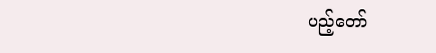ပည့်တော်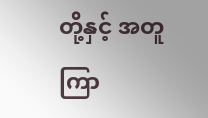တို့နှင့် အတူကြာ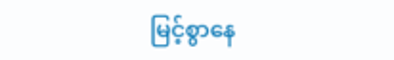မြင့်စွာနေ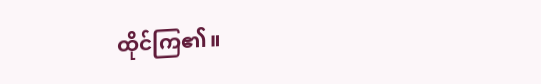ထိုင်ကြ၏။